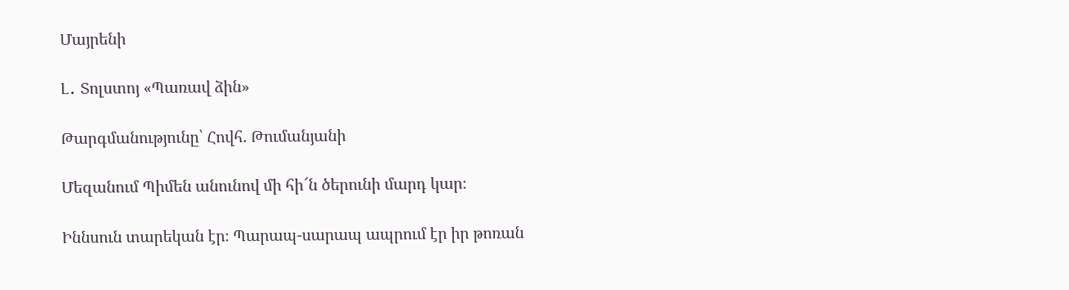Մայրենի

Լ․ Տոլստոյ «Պառավ ձին»

Թարգմանությունը՝ Հովհ. Թումանյանի

Մեզանում Պիմեն անունով մի հի՜ն ծերունի մարդ կար։

Իննսուն տարեկան էր։ Պարապ-սարապ ապրում էր իր թոռան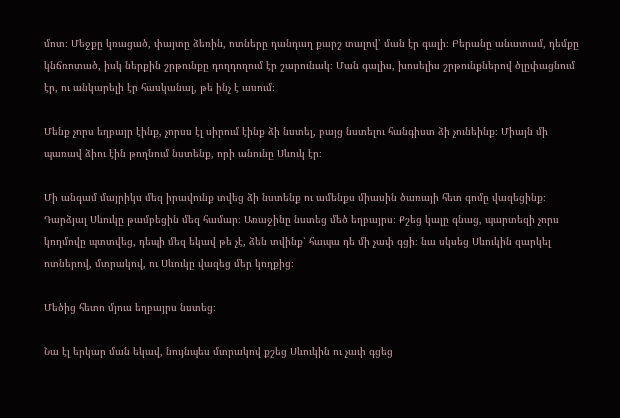մոտ։ Մեջքը կռացած, փայտը ձեռին, ոտները դանդաղ քարշ տալով՝ ման էր գալի։ Բերանը անատամ, դեմքը կնճռոտած, իսկ ներքին շրթունքը դողդողում էր շարունակ։ Ման գալիս, խոսելիս շրթունքներով ծլըփացնում էր, ու անկարելի էր հասկանալ, թե ինչ է ասում։

Մենք չորս եղբայր էինք, չորսս էլ սիրում էինք ձի նստել, բայց նստելու հանգիստ ձի չունեինք։ Միայն մի պառավ ձիու էին թողնում նստենք, որի անունը Սևուկ էր։

Մի անգամ մայրիկս մեզ իրավունք տվեց ձի նստենք ու ամենքս միասին ծառայի հետ գոմը վազեցինք։ Դարձյալ Սևուկը թամբեցին մեզ համար։ Առաջինը նստեց մեծ եղբայրս։ Քշեց կալը գնաց, պարտեզի չորս կողմովը պտտվեց, դեպի մեզ եկավ թե չէ, ձեն տվինք՝ հապա դե մի չափ գցի։ նա սկսեց Սևուկին զարկել ոտներով, մտրակով, ու Սևուկը վազեց մեր կողքից։

Մեծից հետո մյուս եղբայրս նստեց։

Նա էլ երկար ման եկավ, նույնպես մտրակով քշեց Սևուկին ու չափ գցեց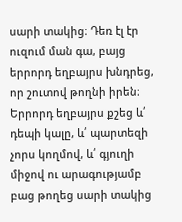սարի տակից։ Դեռ էլ էր ուզում ման գա, բայց երրորդ եղբայրս խնդրեց, որ շուտով թողնի իրեն։ Երրորդ եղբայրս քշեց և՛ դեպի կալը, և՛ պարտեզի չորս կողմով, և՛ գյուղի միջով ու արագությամբ բաց թողեց սարի տակից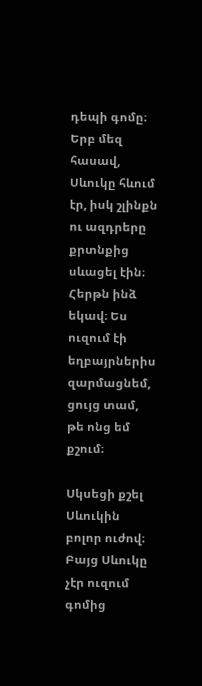դեպի գոմը։ Երբ մեզ հասավ, Սևուկը հևում էր, իսկ շլինքն ու ազդրերը քրտնքից սևացել էին։ Հերթն ինձ եկավ։ Ես ուզում էի եղբայրներիս զարմացնեմ, ցույց տամ, թե ոնց եմ քշում։

Սկսեցի քշել Սևուկին բոլոր ուժով։ Բայց Սևուկը չէր ուզում գոմից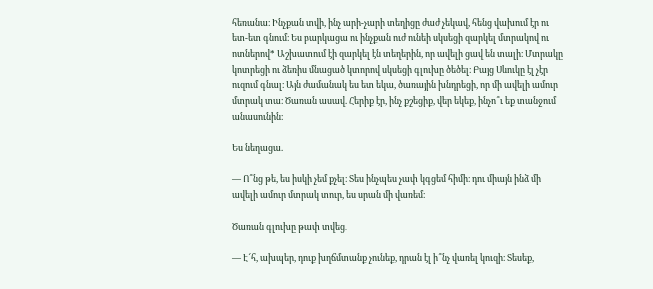հեռանա։ Ինչքան տվի, ինչ արի-չարի տեղիցը ժաժ չեկավ, հենց վախում էր ու ետ-ետ գնում։ Ես բարկացա ու ինչքան ուժ ունեի սկսեցի զարկել մտրակով ու ոտներով* Աշխատում էի զարկել էն տեղերին, որ ավելի ցավ են տալի։ Մտրակը կոտրեցի ու ձեռիս մնացած կտորով սկսեցի գլուխը ծեծել։ Բայց Սևուկը էլ չէր ուզում գնալ։ Այն ժամանակ ես ետ եկա, ծառային խնդրեցի, որ մի ավելի ամուր մտրակ տա։ Ծառան ասավ. Հերիք էր, ինչ քշեցիք, վեր եկեք, ինչո՞ւ եք տանջում անասունին։

Ես նեղացա.

— Ո՞նց թե, ես իսկի չեմ քչել։ Տես ինչպես չափ կգցեմ հիմի։ դու միայն ինձ մի ավելի ամուր մտրակ տուր, ես սրան մի վառեմ։

Ծառան գլուխը թափ տվեց․

— Է՜հ, ախպեր, դուք խղճմտանք չունեք, դրան էլ ի՞նչ վառել կուզի։ Տեսեք,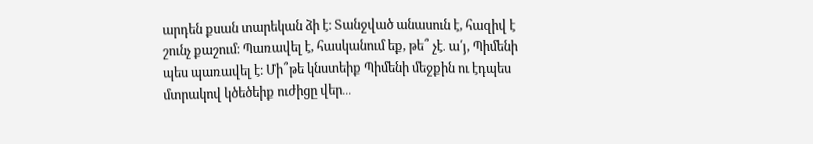արդեն քսան տարեկան ձի է։ Տանջված անասուն է, հազիվ է շունչ քաշում։ Պառավել է, հասկանում եք, թե՞ չէ․ ա՛յ, Պիմենի պես պառավել է։ Մի՞թե կնստեիք Պիմենի մեջքին ու էդպես մտրակով կծեծեիք ուժիցը վեր․․․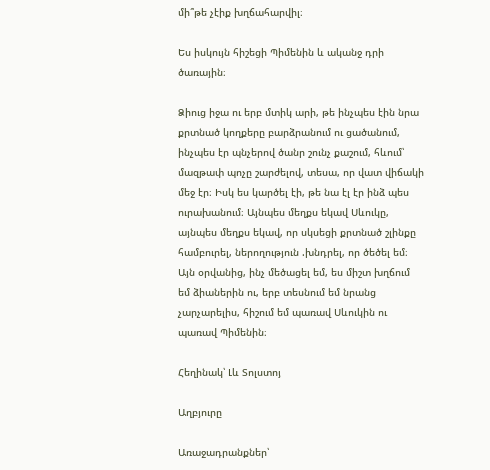մի՞թե չէիք խղճահարվիլ։

Ես իսկույն հիշեցի Պիմենին և ականջ դրի ծառային։

Ձիուց իջա ու երբ մտիկ արի, թե ինչպես էին նրա քրտնած կողքերը բարձրանում ու ցածանում, ինչպես էր պնչերով ծանր շունչ քաշում, հևում՝ մազթափ պոչը շարժելով, տեսա, որ վատ վիճակի մեջ էր։ Իսկ ես կարծել էի, թե նա էլ էր ինձ պես ուրախանում։ Այնպես մեղքս եկավ Սևուկը, այնպես մեղքս եկավ, որ սկսեցի քրտնած շլինքը համբուրել, ներողություն .խնդրել, որ ծեծել եմ։ Այն օրվանից, ինչ մեծացել եմ, ես միշտ խղճում եմ ձիաներին ու, երբ տեսնում եմ նրանց չարչարելիս, հիշում եմ պառավ Սևուկին ու պառավ Պիմենին։

Հեղինակ՝ Լև Տոլստոյ

Աղբյուրը

Առաջադրանքներ՝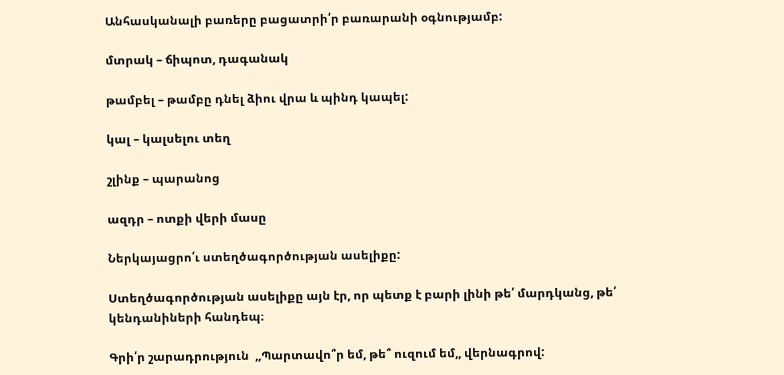Անհասկանալի բառերը բացատրի՛ր բառարանի օգնությամբ:

մտրակ – ճիպոտ, դագանակ

թամբել – թամբը դնել ձիու վրա և պինդ կապել:

կալ – կալսելու տեղ

շլինք – պարանոց

ազդր – ոտքի վերի մասը

Ներկայացրո՛ւ ստեղծագործության ասելիքը:

Ստեղծագործության ասելիքը այն էր, որ պետք է բարի լինի թե՛ մարդկանց, թե՛ կենդանիների հանդեպ։

Գրի՛ր շարադրություն  ,,Պարտավո՞ր եմ, թե՞ ուզում եմ,, վերնագրով: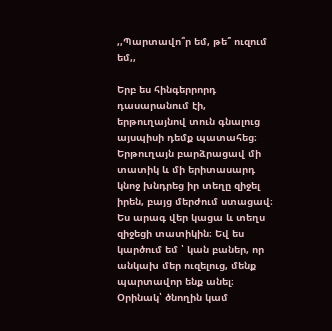,,Պարտավո՞ր եմ, թե՞ ուզում եմ,,

Երբ ես հինգերրորդ դասարանում էի, երթուղայնով տուն գնալուց այսպիսի դեմք պատահեց։ Երթուղայն բարձրացավ մի տատիկ և մի երիտասարդ կնոջ խնդրեց իր տեղը զիջել իրեն, բայց մերժում ստացավ։ Ես արագ վեր կացա և տեղս զիջեցի տատիկին։ Եվ ես կարծում եմ ՝ կան բաներ, որ անկախ մեր ուզելուց, մենք պարտավոր ենք անել։ Օրինակ՝ ծնողին կամ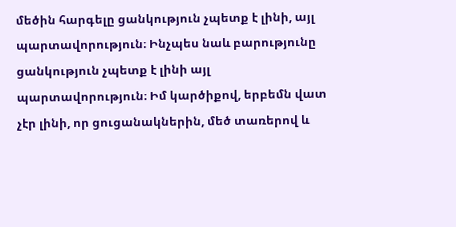մեծին հարգելը ցանկություն չպետք է լինի, այլ պարտավորություն։ Ինչպես նաև բարությունը ցանկություն չպետք է լինի այլ պարտավորություն։ Իմ կարծիքով, երբեմն վատ չէր լինի, որ ցուցանակներին, մեծ տառերով և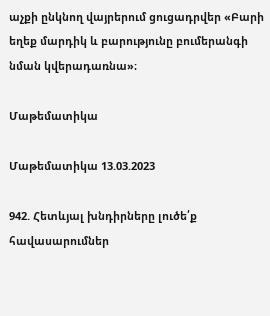աչքի ընկնող վայրերում ցուցադրվեր «Բարի եղեք մարդիկ և բարությունը բումերանգի նման կվերադառնա»։

Մաթեմատիկա

Մաթեմատիկա 13.03.2023

942. Հետևյալ խնդիրները լուծե՛ք հավասարումներ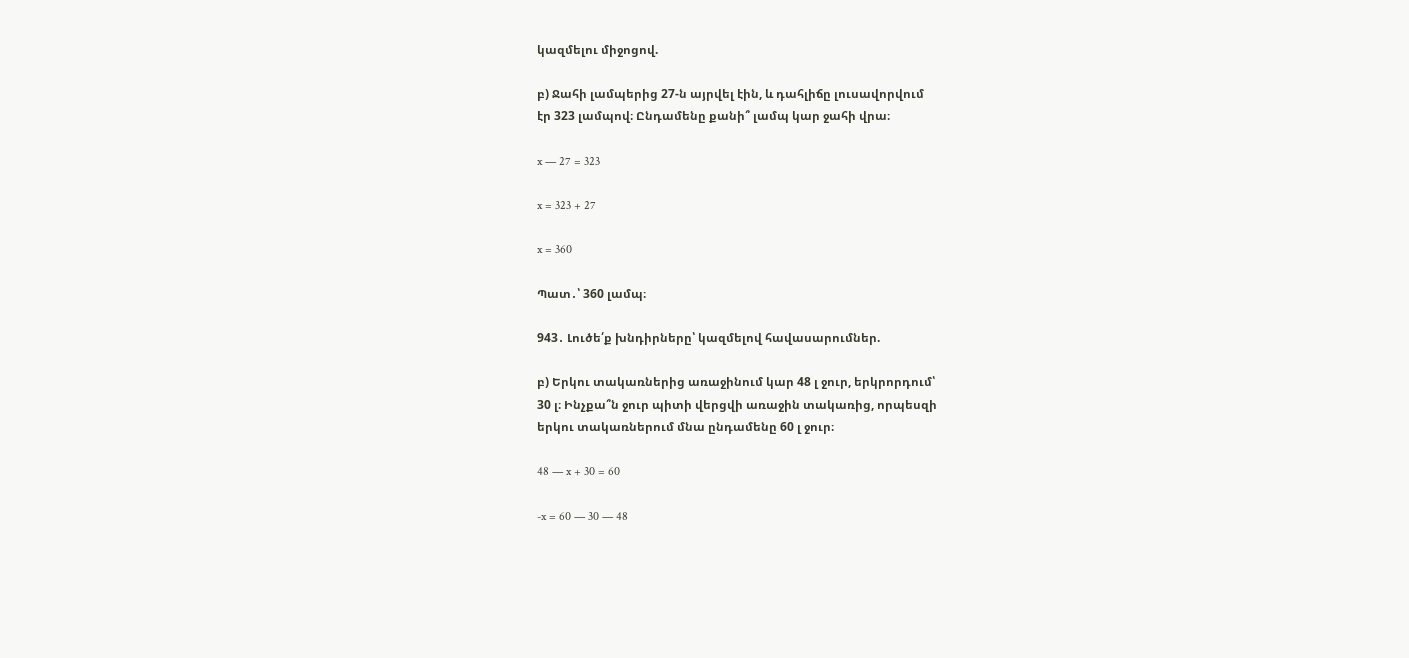կազմելու միջոցով.

բ) Ջահի լամպերից 27-ն այրվել էին, և դահլիճը լուսավորվում
էր 323 լամպով։ Ընդամենը քանի՞ լամպ կար ջահի վրա։

x — 27 = 323

x = 323 + 27

x = 360

Պատ․՝ 360 լամպ։

943․ Լուծե՛ք խնդիրները՝ կազմելով հավասարումներ.

բ) Երկու տակառներից առաջինում կար 48 լ ջուր, երկրորդում՝
30 լ։ Ինչքա՞ն ջուր պիտի վերցվի առաջին տակառից, որպեսզի
երկու տակառներում մնա ընդամենը 60 լ ջուր։

48 — x + 30 = 60

-x = 60 — 30 — 48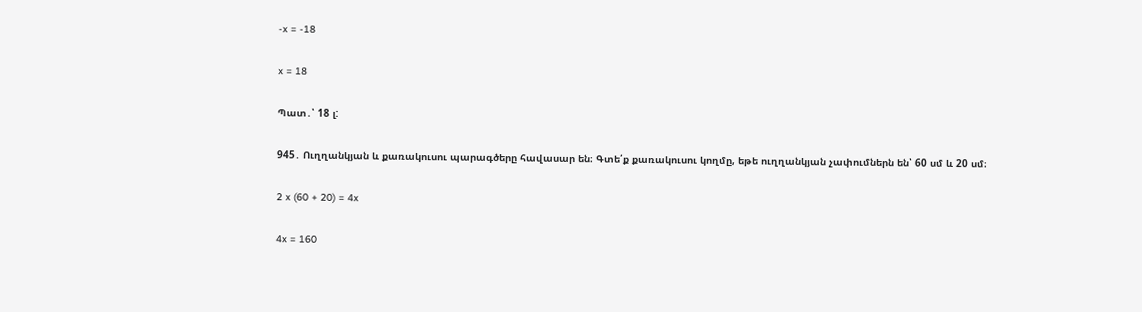-x = -18

x = 18

Պատ․՝ 18 լ:

945․ Ուղղանկյան և քառակուսու պարագծերը հավասար են։ Գտե՛ք քառակուսու կողմը, եթե ուղղանկյան չափումներն են՝ 60 սմ և 20 սմ։

2 x (60 + 20) = 4x

4x = 160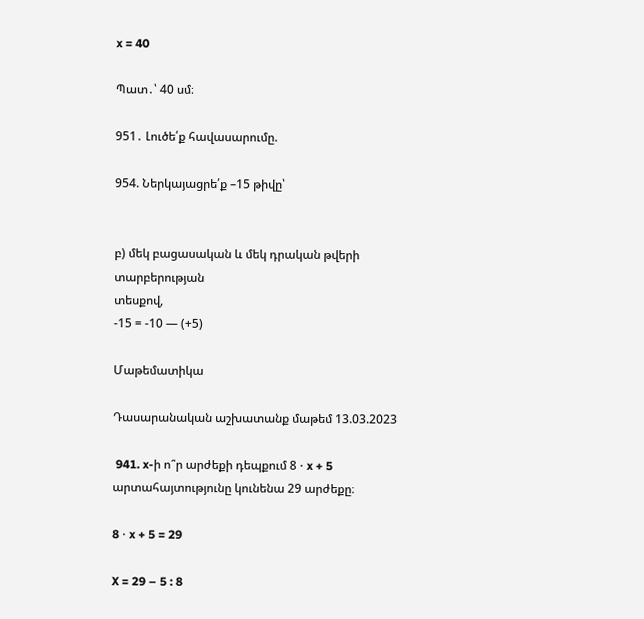x = 40

Պատ․՝ 40 սմ։

951․ Լուծե՛ք հավասարումը.

954. Ներկայացրե՛ք –15 թիվը՝


բ) մեկ բացասական և մեկ դրական թվերի տարբերության
տեսքով,
-15 = -10 — (+5)

Մաթեմատիկա

Դասարանական աշխատանք մաթեմ 13.03.2023

 941. x-ի ո՞ր արժեքի դեպքում 8 ⋅ x + 5 արտահայտությունը կունենա 29 արժեքը։

8 ⋅ x + 5 = 29

X = 29 – 5 : 8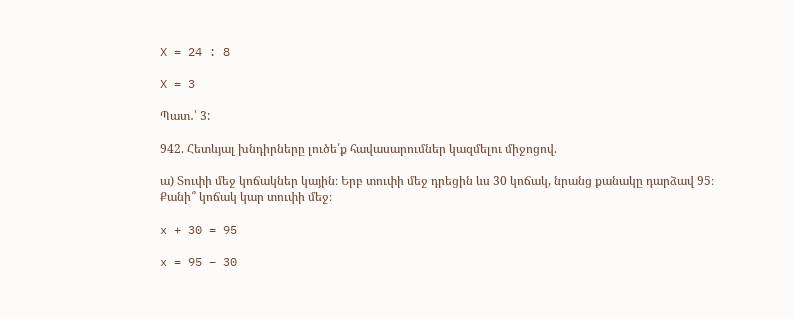X = 24 : 8

X = 3

Պատ․՝ 3:

942. Հետևյալ խնդիրները լուծե՛ք հավասարումներ կազմելու միջոցով.

ա) Տուփի մեջ կոճակներ կային։ Երբ տուփի մեջ դրեցին ևս 30 կոճակ, նրանց քանակը դարձավ 95։ Քանի՞ կոճակ կար տուփի մեջ։

x + 30 = 95

x = 95 – 30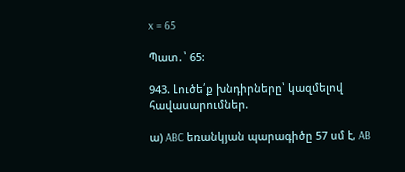x = 65

Պատ․՝ 65:

943. Լուծե՛ք խնդիրները՝ կազմելով հավասարումներ.

ա) ABC եռանկյան պարագիծը 57 սմ է, AB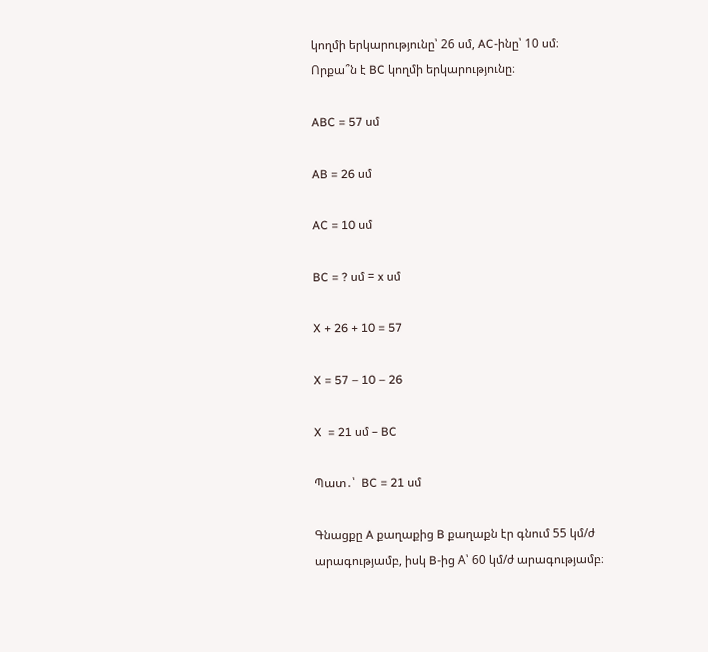կողմի երկարությունը՝ 26 սմ, AC-ինը՝ 10 սմ։ Որքա՞ն է BC կողմի երկարությունը։

ABC = 57 սմ

AB = 26 սմ

AC = 10 սմ

BC = ? սմ = x սմ

X + 26 + 10 = 57

X = 57 – 10 – 26

X  = 21 սմ – BC

Պատ․՝  BC = 21 սմ

Գնացքը A քաղաքից B քաղաքն էր գնում 55 կմ/ժ արագությամբ, իսկ B-ից A՝ 60 կմ/ժ արագությամբ։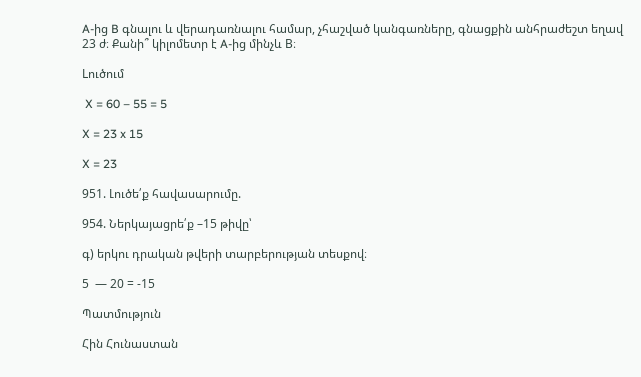A-ից B գնալու և վերադառնալու համար, չհաշված կանգառները, գնացքին անհրաժեշտ եղավ 23 ժ։ Քանի՞ կիլոմետր է A-ից մինչև B։

Lուծում

 X = 60 – 55 = 5

X = 23 x 15

X = 23

951. Լուծե՛ք հավասարումը.

954. Ներկայացրե՛ք –15 թիվը՝

գ) երկու դրական թվերի տարբերության տեսքով։

5  — 20 = -15

Պատմություն

Հին Հունաստան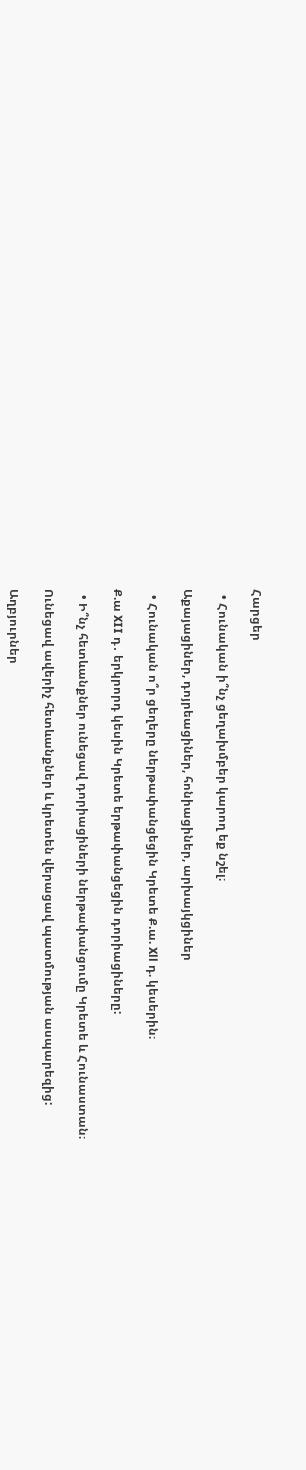Հարցեր

  • Հունական ի՞նչ ցեղախմբեր կարող եք նշել։

Աքայացիներ, դոյրեացիներ, հոնիացիներ, արխայկցիներ

  • Հունական ո՞ր ցեղերը ներթափանցեցին Կրետե Ք.ա. Xll դ. կեսերին։

Ք.ա XII դ․ երկրորդ կեսին Կրետե երթափանցեցին դորիացիները:

  • Ի՞նչ հետևանքներ ունեցավ դորիացիների ներթափանցումը Կրետե և Հունաստան։

Ունեցավ ավերիչ հետևանքներ և կրետեն վերացավ պատմության ասպարեզից:

Աղբյուրներ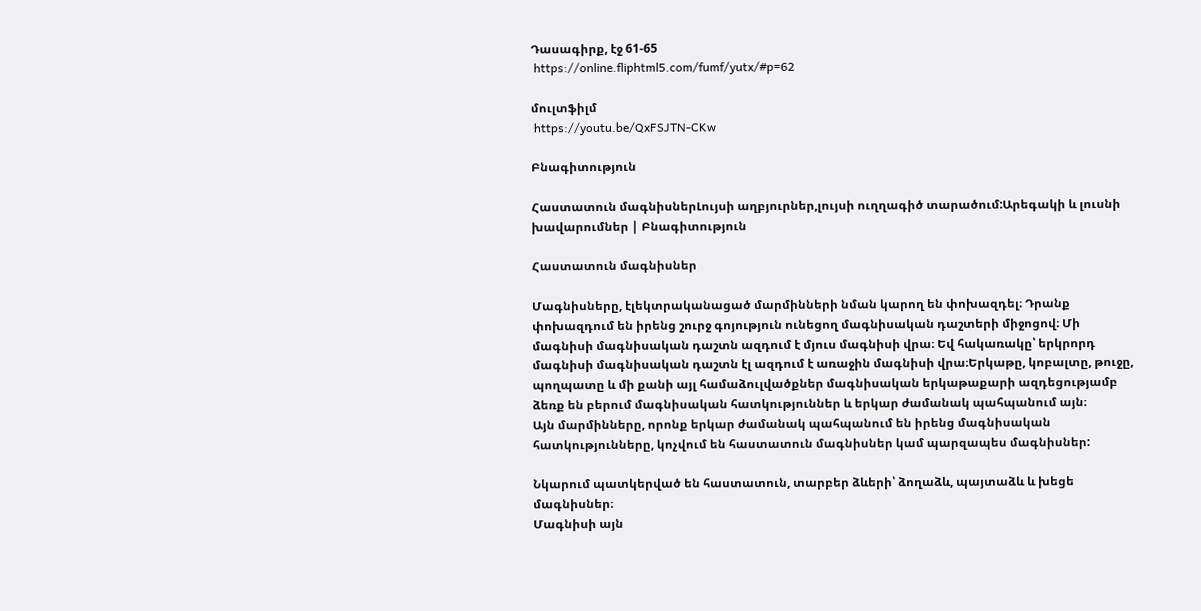Դասագիրք, էջ 61-65
 https://online.fliphtml5.com/fumf/yutx/#p=62

մուլտֆիլմ
 https://youtu.be/QxFSJTN-CKw

Բնագիտություն

Հաստատուն մագնիսներԼույսի աղբյուրներ,լույսի ուղղագիծ տարածում:Արեգակի և լուսնի խավարումներ | Բնագիտություն

Հաստատուն մագնիսներ

Մագնիսները, էլեկտրականացած մարմինների նման կարող են փոխազդել։ Դրանք փոխազդում են իրենց շուրջ գոյություն ունեցող մագնիսական դաշտերի միջոցով։ Մի մագնիսի մագնիսական դաշտն ազդում է մյուս մագնիսի վրա։ Եվ հակառակը՝ երկրորդ մագնիսի մագնիսական դաշտն էլ ազդում է առաջին մագնիսի վրա։Երկաթը, կոբալտը, թուջը, պողպատը և մի քանի այլ համաձուլվածքներ մագնիսական երկաթաքարի ազդեցությամբ ձեռք են բերում մագնիսական հատկություններ և երկար ժամանակ պահպանում այն։
Այն մարմինները, որոնք երկար ժամանակ պահպանում են իրենց մագնիսական հատկությունները, կոչվում են հաստատուն մագնիսներ կամ պարզապես մագնիսներ:

Նկարում պատկերված են հաստատուն, տարբեր ձևերի՝ ձողաձև, պայտաձև և խեցե մագնիսներ։
Մագնիսի այն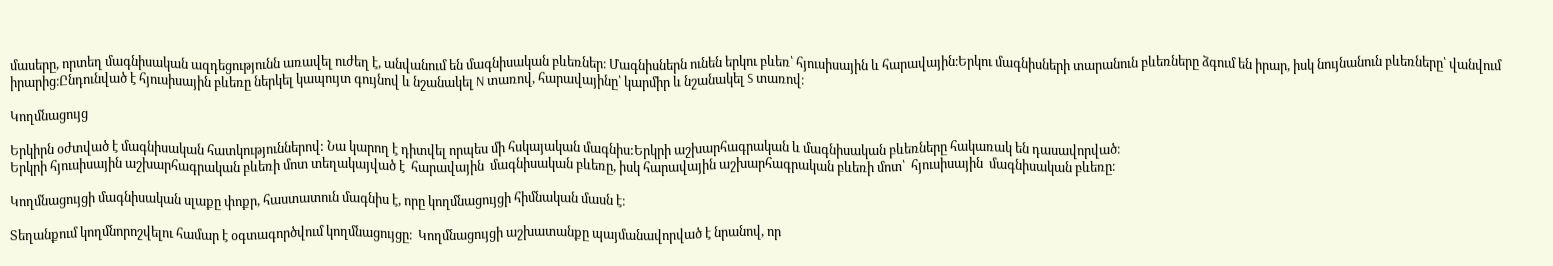մասերը, որտեղ մագնիսական ազդեցությունն առավել ուժեղ է, անվանում են մագնիսական բևեռներ։ Մագնիսներն ունեն երկու բևեռ՝ հյուսիսային և հարավային։Երկու մագնիսների տարանուն բևեռները ձգում են իրար, իսկ նույնանուն բևեռները՝ վանվում իրարից։Ընդունված է հյուսիսային բևեռը ներկել կապույտ գույնով և նշանակել N տառով, հարավայինը՝ կարմիր և նշանակել S տառով։

Կողմնացույց

Երկիրն օժտված է մագնիսական հատկություններով: Նա կարող է դիտվել որպես մի հսկայական մագնիս:Երկրի աշխարհագրական և մագնիսական բևեռները հակառակ են դասավորված։
Երկրի հյուսիսային աշխարհագրական բևեռի մոտ տեղակայված է  հարավային  մագնիսական բևեռը, իսկ հարավային աշխարհագրական բևեռի մոտ՝  հյուսիսային  մագնիսական բևեռը։

Կողմնացույցի մագնիսական սլաքը փոքր, հաստատուն մագնիս է, որը կողմնացույցի հիմնական մասն է։

Տեղանքում կողմնորոշվելու համար է օգտագործվում կողմնացույցը։  Կողմնացույցի աշխատանքը պայմանավորված է նրանով, որ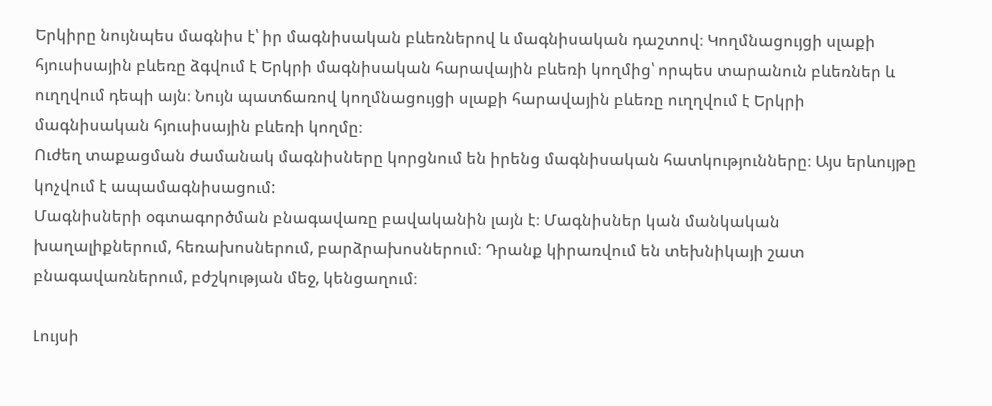Երկիրը նույնպես մագնիս է՝ իր մագնիսական բևեռներով և մագնիսական դաշտով։ Կողմնացույցի սլաքի հյուսիսային բևեռը ձգվում է Երկրի մագնիսական հարավային բևեռի կողմից՝ որպես տարանուն բևեռներ և ուղղվում դեպի այն։ Նույն պատճառով կողմնացույցի սլաքի հարավային բևեռը ուղղվում է Երկրի մագնիսական հյուսիսային բևեռի կողմը։
Ուժեղ տաքացման ժամանակ մագնիսները կորցնում են իրենց մագնիսական հատկությունները։ Այս երևույթը կոչվում է ապամագնիսացում:
Մագնիսների օգտագործման բնագավառը բավականին լայն է։ Մագնիսներ կան մանկական խաղալիքներում, հեռախոսներում, բարձրախոսներում։ Դրանք կիրառվում են տեխնիկայի շատ բնագավառներում, բժշկության մեջ, կենցաղում։

Լույսի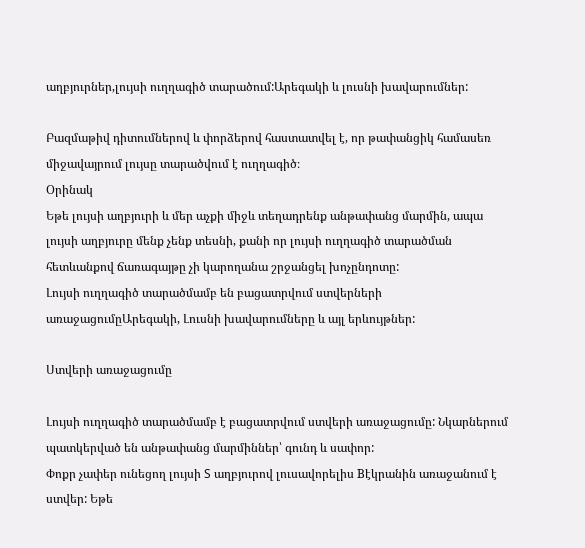աղբյուրներ,լույսի ուղղագիծ տարածում:Արեգակի և լուսնի խավարումներ:

Բազմաթիվ դիտումներով և փորձերով հաստատվել է, որ թափանցիկ համասեռ միջավայրում լույսը տարածվում է ուղղագիծ։
Օրինակ
Եթե լույսի աղբյուրի և մեր աչքի միջև տեղադրենք անթափանց մարմին, ապա լույսի աղբյուրը մենք չենք տեսնի, քանի որ լույսի ուղղագիծ տարածման հետևանքով ճառագայթը չի կարողանա շրջանցել խոչընդոտը:
Լույսի ուղղագիծ տարածմամբ են բացատրվում ստվերների առաջացումըԱրեգակի, Լուսնի խավարումները և այլ երևույթներ:

Ստվերի առաջացումը

Լույսի ուղղագիծ տարածմամբ է բացատրվում ստվերի առաջացումը: Նկարներում պատկերված են անթափանց մարմիններ՝ գունդ և սափոր:
Փոքր չափեր ունեցող լույսի S աղբյուրով լուսավորելիս Bէկրանին առաջանում է ստվեր: Եթե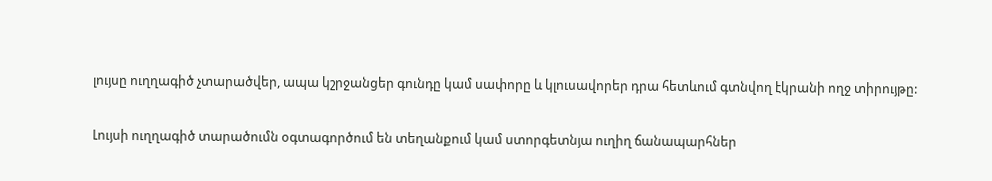լույսը ուղղագիծ չտարածվեր, ապա կշրջանցեր գունդը կամ սափորը և կլուսավորեր դրա հետևում գտնվող էկրանի ողջ տիրույթը:

Լույսի ուղղագիծ տարածումն օգտագործում են տեղանքում կամ ստորգետնյա ուղիղ ճանապարհներ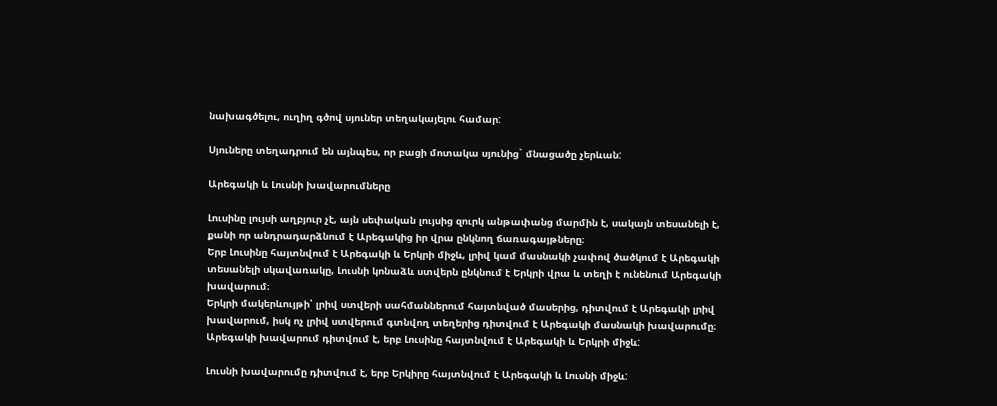նախագծելու, ուղիղ գծով սյուներ տեղակայելու համար:

Սյուները տեղադրում են այնպես, որ բացի մոտակա սյունից` մնացածը չերևան:

Արեգակի և Լուսնի խավարումները

Լուսինը լույսի աղբյուր չէ, այն սեփական լույսից զուրկ անթափանց մարմին է, սակայն տեսանելի է, քանի որ անդրադարձնում է Արեգակից իր վրա ընկնող ճառագայթները։
Երբ Լուսինը հայտնվում է Արեգակի և Երկրի միջև, լրիվ կամ մասնակի չափով ծածկում է Արեգակի տեսանելի սկավառակը, Լուսնի կոնաձև ստվերն ընկնում է Երկրի վրա և տեղի է ունենում Արեգակի խավարում։
Երկրի մակերևույթի՝ լրիվ ստվերի սահմաններում հայտնված մասերից, դիտվում է Արեգակի լրիվ խավարում, իսկ ոչ լրիվ ստվերում գտնվող տեղերից դիտվում է Արեգակի մասնակի խավարումը։
Արեգակի խավարում դիտվում է, երբ Լուսինը հայտնվում է Արեգակի և Երկրի միջև:

Լուսնի խավարումը դիտվում է, երբ Երկիրը հայտնվում է Արեգակի և Լուսնի միջև: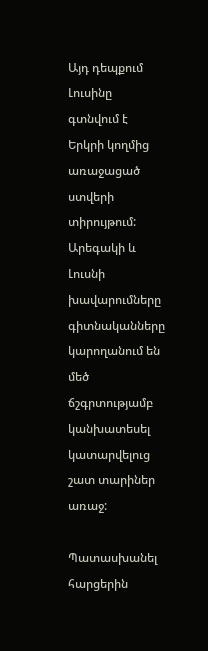Այդ դեպքում Լուսինը գտնվում է Երկրի կողմից առաջացած ստվերի տիրույթում:
Արեգակի և Լուսնի խավարումները գիտնականները կարողանում են մեծ ճշգրտությամբ կանխատեսել կատարվելուց շատ տարիներ առաջ:

Պատասխանել հարցերին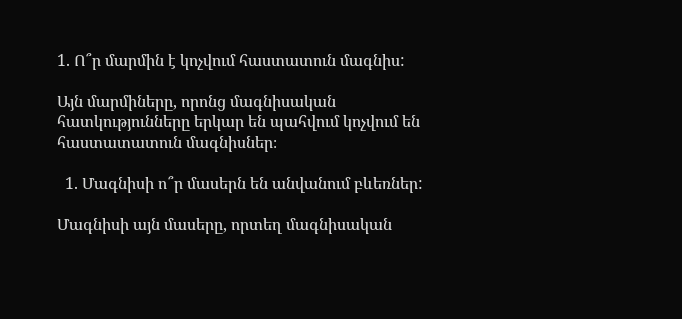1. Ո՞ր մարմին է կոչվում հաստատուն մագնիս:

Այն մարմիները, որոնց մագնիսական հատկությունները երկար են պահվում կոչվում են հաստատատուն մագնիսներ։

  1. Մագնիսի ո՞ր մասերն են անվանում բևեռներ:

Մագնիսի այն մասերը, որտեղ մագնիսական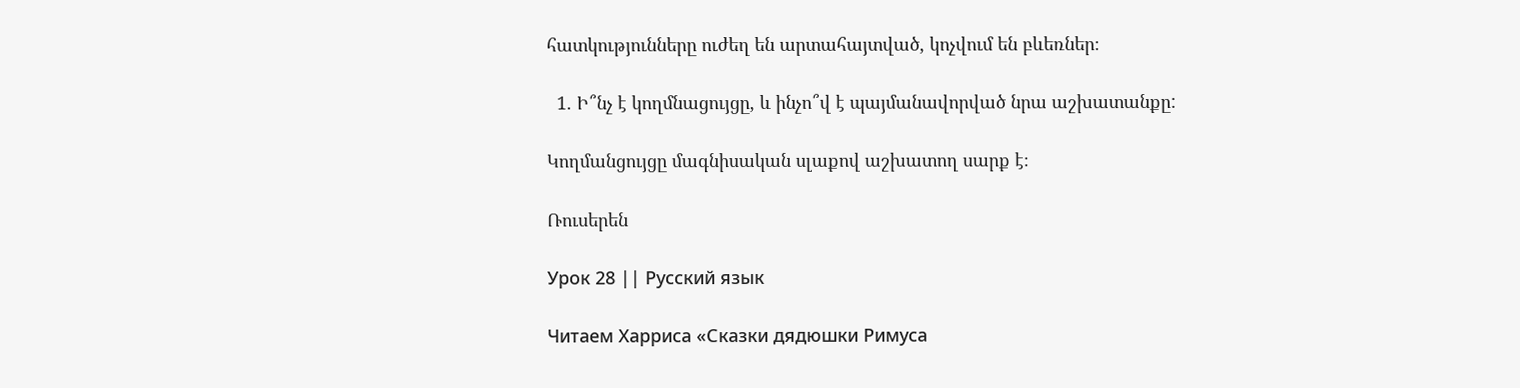հատկությունները ուժեղ են արտահայտված, կոչվում են բևեռներ։

  1. Ի՞նչ է կողմնացույցը, և ինչո՞վ է պայմանավորված նրա աշխատանքը:

Կողմանցույցը մագնիսական սլաքով աշխատող սարք է։

Ռուսերեն

Урок 28 || Русский язык

Читаем Харриса «Сказки дядюшки Римуса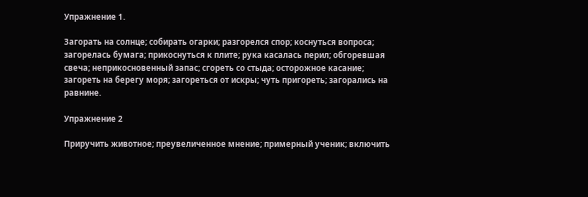Упражнение 1.

Загорать на солнце; собирать огарки; разгорелся спор; коснуться вопроса; загорелась бумага; прикоснуться к плите; рука касалась перил; обгоревшая свеча; неприкосновенный запас; сгореть со стыда; осторожное касание; загореть на берегу моря; загореться от искры; чуть пригореть; загорались на равнине.

Упражнение 2

Приручить животное; преувеличенное мнение; примерный ученик; включить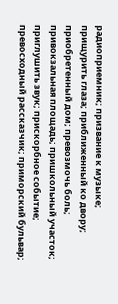радиоприемник; призвание к музыке; прищурить глаза; приближенный ко двору; приобретенный дом; превозмочь боль; привокзальная площадь; пришкольный участок; приглушить звук; прискорбное событие; превосходный рассказчик; приморский бульвар;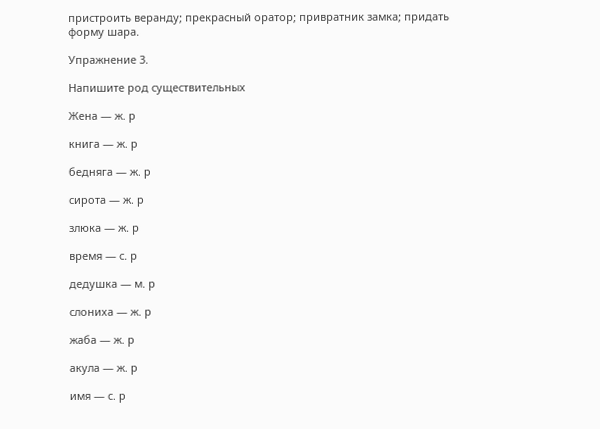пристроить веранду; прекрасный оратор; привратник замка; придать форму шара.

Упражнение 3.

Напишите род существительных

Жена — ж. р

книга — ж. р

бедняга — ж. р

сирота — ж. р

злюка — ж. р

время — с. р

дедушка — м. р

слониха — ж. р

жаба — ж. р

акула — ж. р

имя — с. р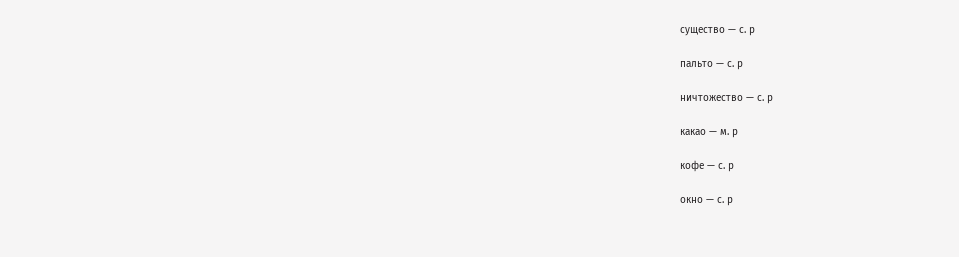существо — с. р

пальто — с. р

ничтожество — с. р

какао — м. р

кофе — с. р

окно — с. р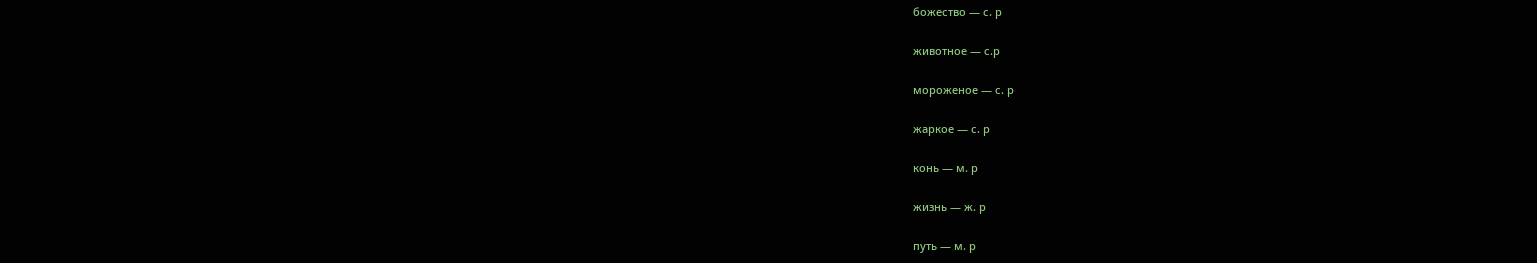божество — с. р

животное — с.р

мороженое — с. р

жаркое — с. р

конь — м. р

жизнь — ж. р

путь — м. р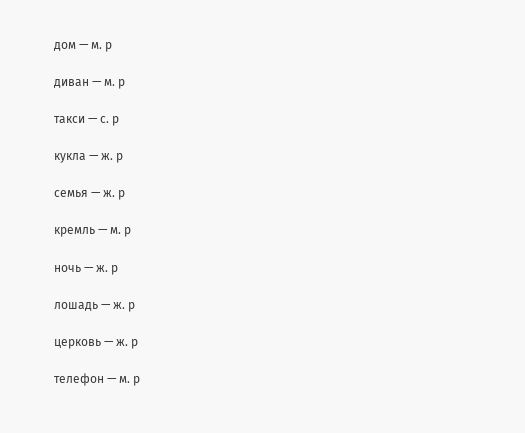дом — м. р

диван — м. р

такси — с. р

кукла — ж. р

семья — ж. р

кремль — м. р

ночь — ж. р

лошадь — ж. р

церковь — ж. р

телефон — м. р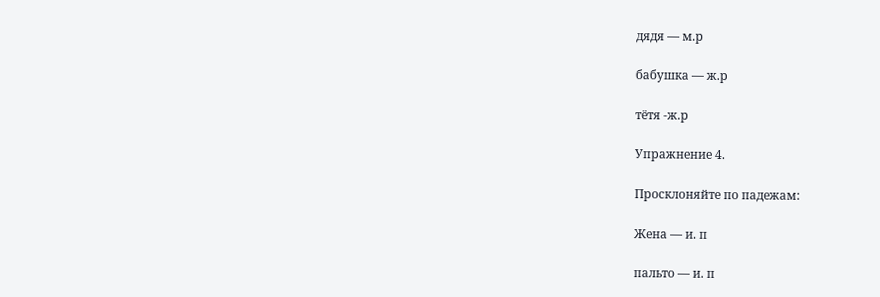дядя — м.р

бабушка — ж.р

тётя -ж.р

Упражнение 4.

Просклоняйте по падежам:

Женa — и. п

пальто — и. п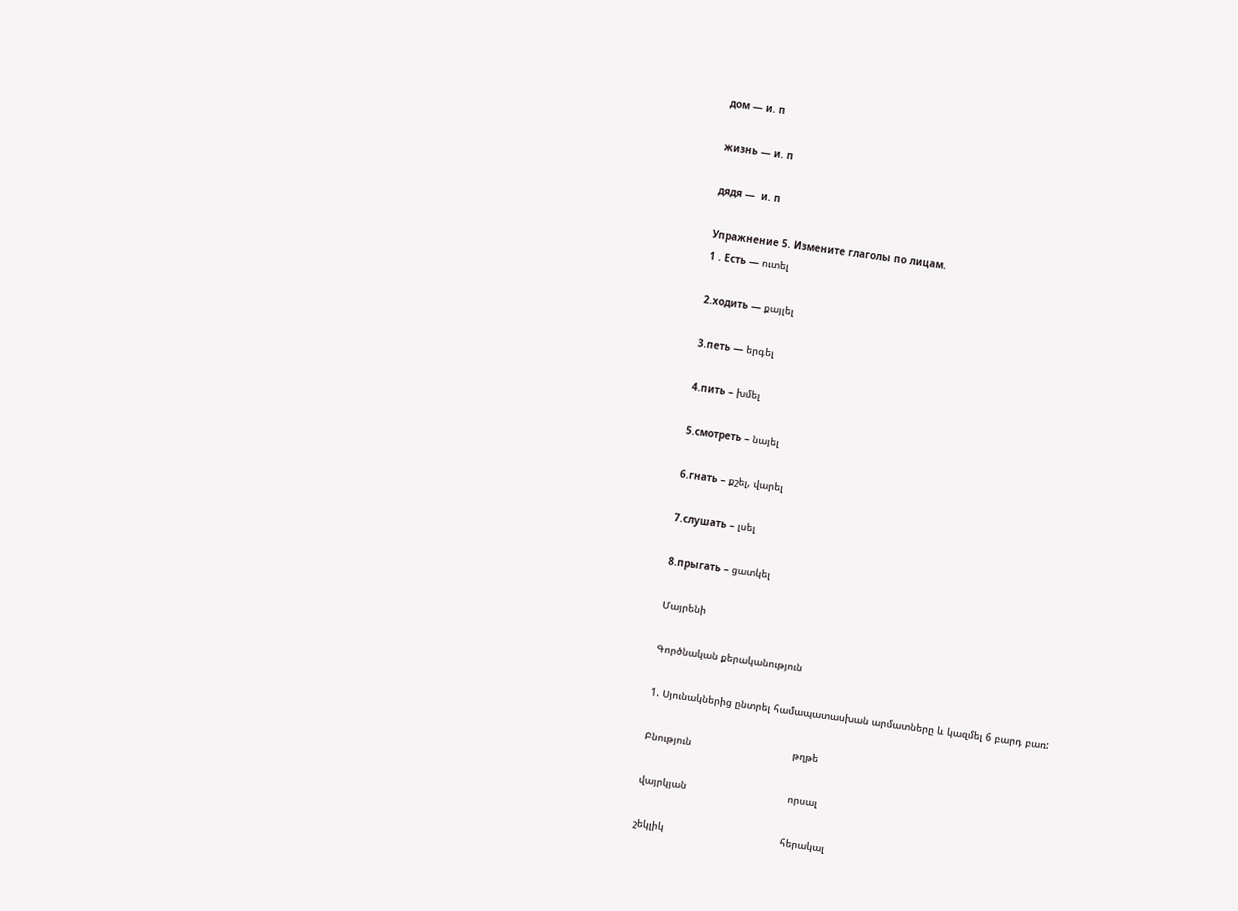дом — и. п

жизнь — и. п

дядя —  и. п

Упражнение 5. Измените глаголы по лицам.
1 . Есть — ուտել

2.ходить — քայլել

3.петь — երգել

4.пить – խմել

5.смотреть – նայել

6.гнать – քշել, վարել

7.слушать – լսել

8.прыгать – ցատկել

Մայրենի

Գործնական քերականություն

1. Սյունակներից ընտրել համապատասխան արմատները և կազմել 6 բարդ բառ:

Բնություն                                  թղթե

վայրկյան                                  որսալ

շեկլիկ                                       հերակալ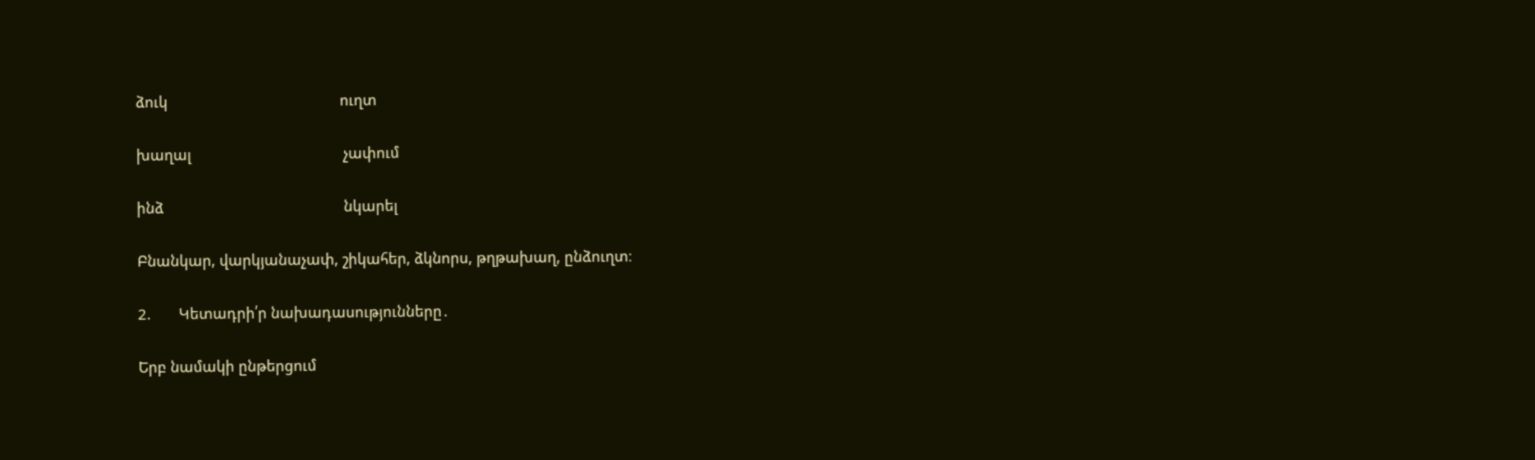ձուկ                                           ուղտ

խաղալ                                      չափում

ինձ                                             նկարել

Բնանկար, վարկյանաչափ, շիկահեր, ձկնորս, թղթախաղ, ընձուղտ։

2.       Կետադրի՛ր նախադասությունները․

Երբ նամակի ընթերցում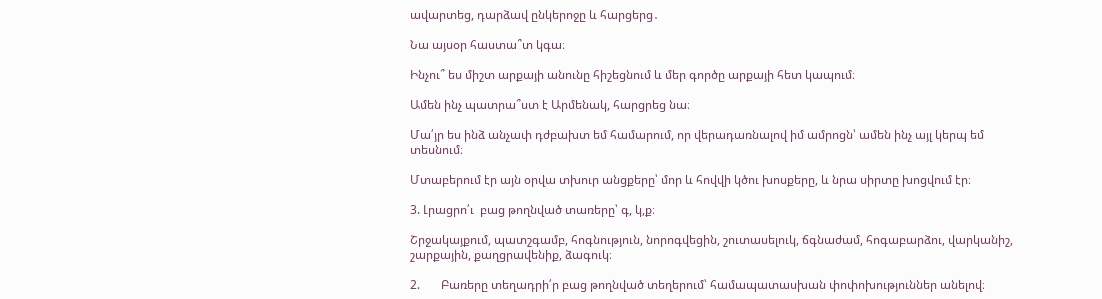ավարտեց, դարձավ ընկերոջը և հարցերց․

Նա այսօր հաստա՞տ կգա։

Ինչու՞ ես միշտ արքայի անունը հիշեցնում և մեր գործը արքայի հետ կապում։

Ամեն ինչ պատրա՞ստ է Արմենակ, հարցրեց նա։

Մա՛յր ես ինձ անչափ դժբախտ եմ համարում, որ վերադառնալով իմ ամրոցն՝ ամեն ինչ այլ կերպ եմ տեսնում։

Մտաբերում էր այն օրվա տխուր անցքերը՝ մոր և հովվի կծու խոսքերը, և նրա սիրտը խոցվում էր։

3. Լրացրո՛ւ  բաց թողնված տառերը՝ գ, կ,ք։

Շրջակայքում, պատշգամբ, հոգնություն, նորոգվեցին, շուտասելուկ, ճգնաժամ, հոգաբարձու, վարկանիշ, շարքային, քաղցրավենիք, ձագուկ։

2.       Բառերը տեղադրի՛ր բաց թողնված տեղերում՝ համապատասխան փոփոխություններ անելով։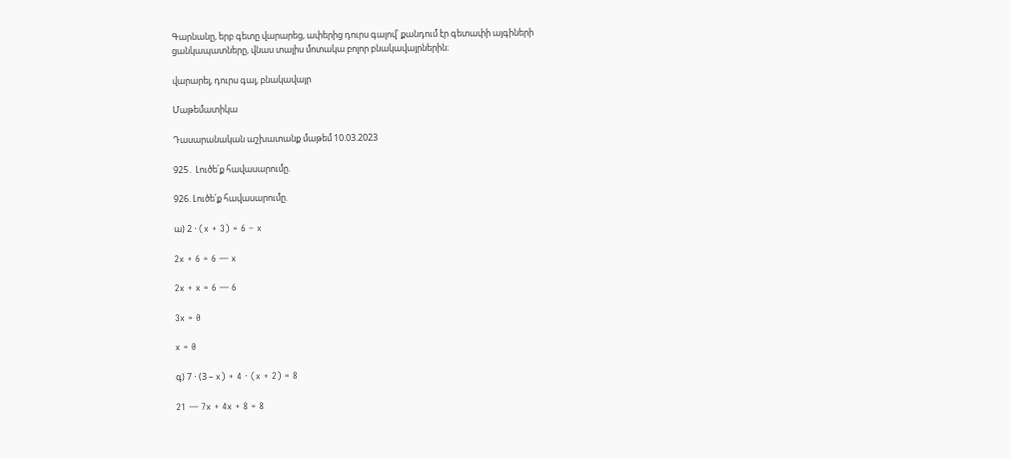Գարնանը, երբ գետը վարարեց, ափերից դուրս գալով՝ քանդում էր գետափի այգիների ցանկապատները, վնաս տալիս մոտակա բոլոր բնակավայրներին։

վարարել, դուրս գալ, բնակավայր

Մաթեմատիկա

Դասարանական աշխատանք մաթեմ 10.03.2023

925․ Լուծե՛ք հավասարումը.

926. Լուծե՛ք հավասարումը.

ա) 2 ⋅ (x + 3) = 6 – x

2x + 6 = 6 — x

2x + x = 6 — 6

3x = 0

x = 0

գ) 7 ⋅ (3 – x) + 4 ⋅ (x + 2) = 8

21 — 7x + 4x + 8 = 8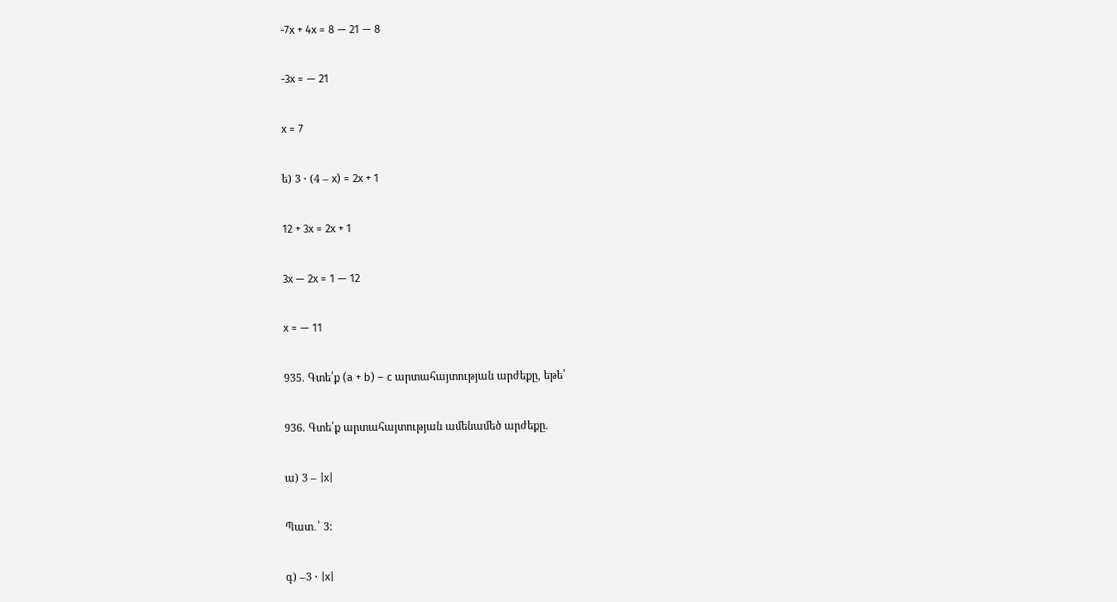-7x + 4x = 8 — 21 — 8

-3x = — 21

x = 7

ե) 3 ⋅ (4 – x) = 2x + 1

12 + 3x = 2x + 1

3x — 2x = 1 — 12

x = — 11

935. Գտե՛ք (a + b) – c արտահայտության արժեքը, եթե՝

936. Գտե՛ք արտահայտության ամենամեծ արժեքը.

ա) 3 – |x|

Պատ․՝ 3:

գ) –3 ⋅ |x|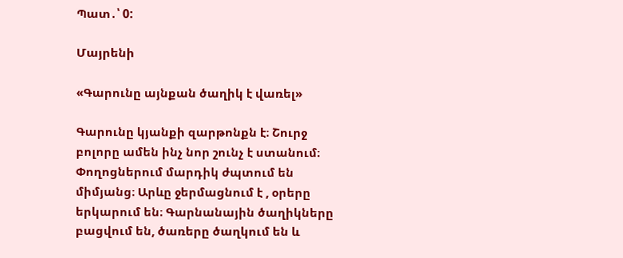Պատ․՝ 0:

Մայրենի

«Գարունը այնքան ծաղիկ է վառել»

Գարունը կյանքի զարթոնքն է։ Շուրջ բոլորը ամեն ինչ նոր շունչ է ստանում։ Փողոցներում մարդիկ ժպտում են միմյանց։ Արևը ջերմացնում է , օրերը երկարում են։ Գարնանային ծաղիկները բացվում են, ծառերը ծաղկում են և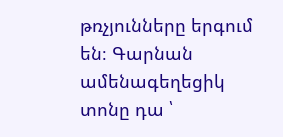թռչյունները երգում են։ Գարնան ամենագեղեցիկ տոնը դա ՝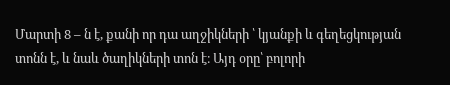Մարտի 8 – ն է, քանի որ դա աղջիկների ՝ կյանքի և գեղեցկության տոնն է, և նաև ծաղիկների տոն է։ Այդ օրը՝ բոլորի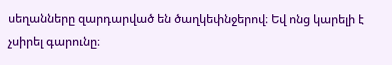սեղանները զարդարված են ծաղկեփնջերով։ Եվ ոնց կարելի է չսիրել գարունը։